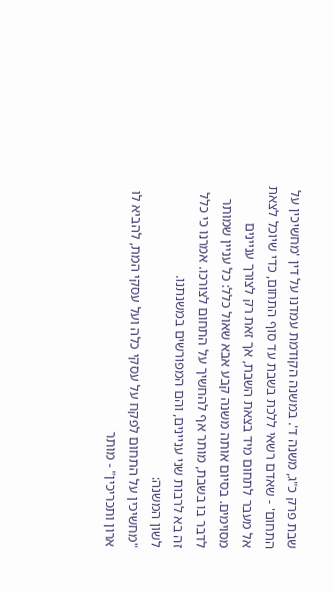שבת פרק כ"ג, משנה ד'. במשנה הקודמת עמדנו על דין 'מחשיכין על התחום' - שאדם רשאי ללכת בשבת עד סוף התחום, כדי שיוכל לצאת אל מעבר לתחום מיד בצאת השבת, אך זאת רק לצורך עניינים מסוימים. בסיום אותה משנה קבע אבא שאול כלל: כל עניין שמותר לדבר בו בשבת, מותר אף להחשיך על התחום לצורכו. אמרנו כי כלל זה בא לרבות שני עניינים, והם המפורשים במשנתנו.
לשון המשנה:
"מחשיכין על התחום לפקח על עסקי כלה ועל עסקי המת, להביא לו ארון ותכריכין" - מותר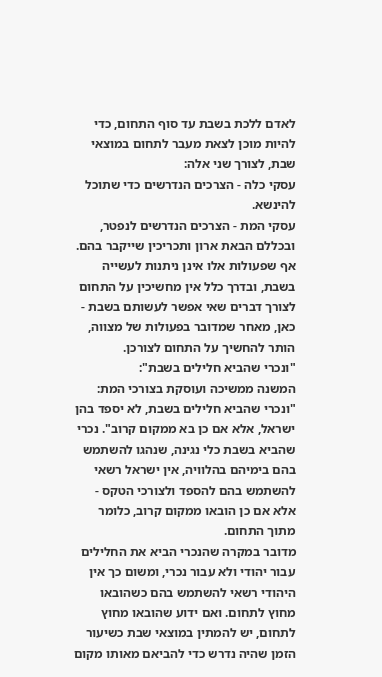לאדם ללכת בשבת עד סוף התחום, כדי להיות מוכן לצאת מעבר לתחום במוצאי שבת, לצורך שני אלה:
עסקי כלה - הצרכים הנדרשים כדי שתוכל להינשא.
עסקי המת - הצרכים הנדרשים לנפטר, ובכללם הבאת ארון ותכריכין שייקבר בהם.
אף שפעולות אלו אינן ניתנות לעשייה בשבת, ובדרך כלל אין מחשיכין על התחום לצורך דברים שאי אפשר לעשותם בשבת - כאן, מאחר שמדובר בפעולות של מצווה, הותר להחשיך על התחום לצורכן.
"ונכרי שהביא חלילים בשבת":
המשנה ממשיכה ועוסקת בצורכי המת: "ונכרי שהביא חלילים בשבת, לא יספד בהן ישראל, אלא אם כן בא ממקום קרוב". נכרי שהביא בשבת כלי נגינה, שנהגו להשתמש בהם בימיהם בהלוויה, אין ישראל רשאי להשתמש בהם להספד ולצורכי הטקס - אלא אם כן הובאו ממקום קרוב, כלומר מתוך התחום.
מדובר במקרה שהנכרי הביא את החלילים עבור יהודי ולא עבור נכרי, ומשום כך אין היהודי רשאי להשתמש בהם כשהובאו מחוץ לתחום. ואם ידוע שהובאו מחוץ לתחום, יש להמתין במוצאי שבת כשיעור הזמן שהיה נדרש כדי להביאם מאותו מקום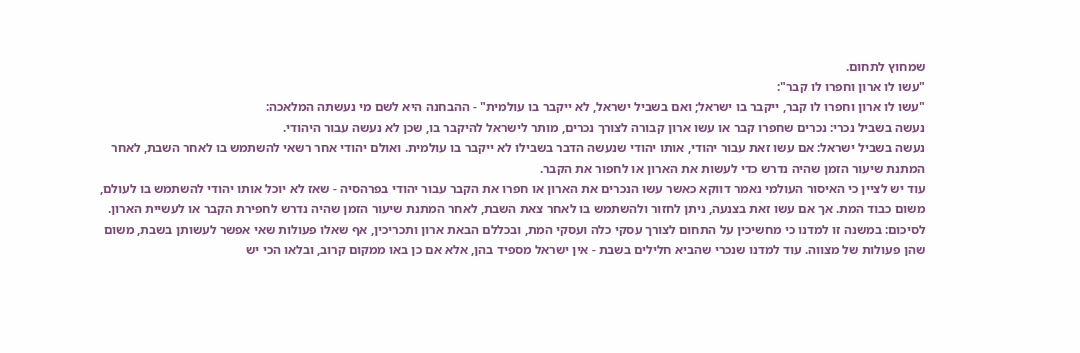שמחוץ לתחום.
"עשו לו ארון וחפרו לו קבר":
"עשו לו ארון וחפרו לו קבר, ייקבר בו ישראל; ואם בשביל ישראל, לא ייקבר בו עולמית" - ההבחנה היא לשם מי נעשתה המלאכה:
נעשה בשביל נכרי: נכרים שחפרו קבר או עשו ארון קבורה לצורך נכרים, מותר לישראל להיקבר בו, שכן לא נעשה עבור היהודי.
נעשה בשביל ישראל: אם עשו זאת עבור יהודי, אותו יהודי שנעשה הדבר בשבילו לא ייקבר בו עולמית. ואולם יהודי אחר רשאי להשתמש בו לאחר השבת, לאחר המתנת שיעור הזמן שהיה נדרש כדי לעשות את הארון או לחפור את הקבר.
עוד יש לציין כי האיסור העולמי נאמר דווקא כאשר עשו הנכרים את הארון או חפרו את הקבר עבור יהודי בפרהסיה - שאז לא יוכל אותו יהודי להשתמש בו לעולם, משום כבוד המת. אך אם עשו זאת בצנעה, ניתן לחזור ולהשתמש בו לאחר צאת השבת, לאחר המתנת שיעור הזמן שהיה נדרש לחפירת הקבר או לעשיית הארון.
לסיכום: במשנה זו למדנו כי מחשיכין על התחום לצורך עסקי כלה ועסקי המת, ובכללם הבאת ארון ותכריכין, אף שאלו פעולות שאי אפשר לעשותן בשבת, משום שהן פעולות של מצווה. עוד למדנו שנכרי שהביא חלילים בשבת - אין ישראל מספיד בהן, אלא אם כן באו ממקום קרוב, ובלאו הכי יש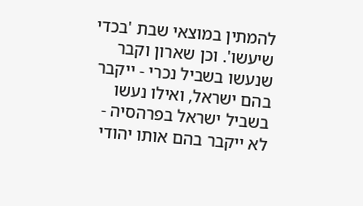להמתין במוצאי שבת 'בכדי שיעשו'. וכן שארון וקבר שנעשו בשביל נכרי - ייקבר בהם ישראל, ואילו נעשו בשביל ישראל בפרהסיה - לא ייקבר בהם אותו יהודי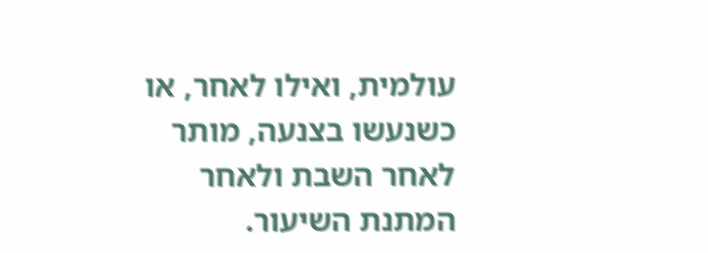עולמית, ואילו לאחר, או כשנעשו בצנעה, מותר לאחר השבת ולאחר המתנת השיעור.